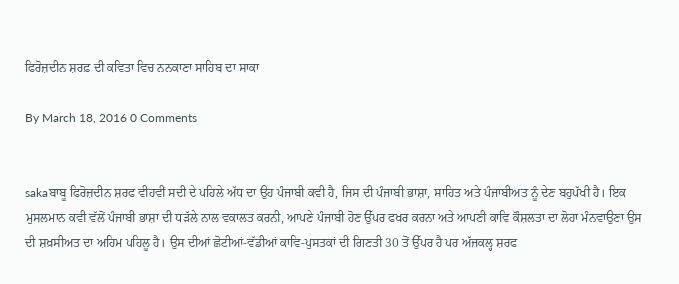ਫਿਰੋਜ਼ਦੀਨ ਸ਼ਰਫ਼ ਦੀ ਕਵਿਤਾ ਵਿਚ ਨਨਕਾਣਾ ਸਾਹਿਬ ਦਾ ਸਾਕਾ

By March 18, 2016 0 Comments


sakaਬਾਬੂ ਫਿਰੋਜ਼ਦੀਨ ਸ਼ਰਫ ਵੀਹਵੀਂ ਸਦੀ ਦੇ ਪਹਿਲੇ ਅੱਧ ਦਾ ਉਹ ਪੰਜਾਬੀ ਕਵੀ ਹੈ, ਜਿਸ ਦੀ ਪੰਜਾਬੀ ਭਾਸ਼ਾ, ਸਾਹਿਤ ਅਤੇ ਪੰਜਾਬੀਅਤ ਨੂੰ ਦੇਣ ਬਹੁਪੱਖੀ ਹੈ। ਇਕ ਮੁਸਲਮਾਨ ਕਵੀ ਵੱਲੋਂ ਪੰਜਾਬੀ ਭਾਸ਼ਾ ਦੀ ਧੜੱਲੇ ਨਾਲ ਵਕਾਲਤ ਕਰਨੀ, ਆਪਣੇ ਪੰਜਾਬੀ ਹੋਣ ਉੱਪਰ ਫਖਰ ਕਰਨਾ ਅਤੇ ਆਪਣੀ ਕਾਵਿ ਕੌਸ਼ਲਤਾ ਦਾ ਲੋਹਾ ਮੰਨਵਾਉਣਾ ਉਸ ਦੀ ਸ਼ਖ਼ਸੀਅਤ ਦਾ ਅਹਿਮ ਪਹਿਲੂ ਹੈ। ਉਸ ਦੀਆਂ ਛੋਟੀਆਂ-ਵੱਡੀਆਂ ਕਾਵਿ-ਪੁਸਤਕਾਂ ਦੀ ਗਿਣਤੀ 30 ਤੋਂ ਉੱਪਰ ਹੈ ਪਰ ਅੱਜਕਲ੍ਹ ਸ਼ਰਫ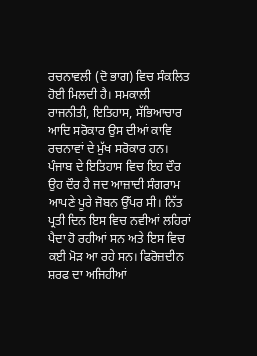ਰਚਨਾਵਲੀ (ਦੋ ਭਾਗ) ਵਿਚ ਸੰਕਲਿਤ ਹੋਈ ਮਿਲਦੀ ਹੈ। ਸਮਕਾਲੀ ਰਾਜਨੀਤੀ, ਇਤਿਹਾਸ, ਸੱਭਿਆਚਾਰ ਆਦਿ ਸਰੋਕਾਰ ਉਸ ਦੀਆਂ ਕਾਵਿ ਰਚਨਾਵਾਂ ਦੇ ਮੁੱਖ ਸਰੋਕਾਰ ਹਨ। ਪੰਜਾਬ ਦੇ ਇਤਿਹਾਸ ਵਿਚ ਇਹ ਦੌਰ ਉਹ ਦੌਰ ਹੈ ਜਦ ਆਜ਼ਾਦੀ ਸੰਗਰਾਮ ਆਪਣੇ ਪੂਰੇ ਜੋਬਨ ਉੱਪਰ ਸੀ। ਨਿੱਤ ਪ੍ਰਤੀ ਦਿਨ ਇਸ ਵਿਚ ਨਵੀਆਂ ਲਹਿਰਾਂ ਪੈਦਾ ਹੋ ਰਹੀਆਂ ਸਨ ਅਤੇ ਇਸ ਵਿਚ ਕਈ ਮੋੜ ਆ ਰਹੇ ਸਨ। ਫਿਰੋਜ਼ਦੀਨ ਸ਼ਰਫ ਦਾ ਅਜਿਹੀਆਂ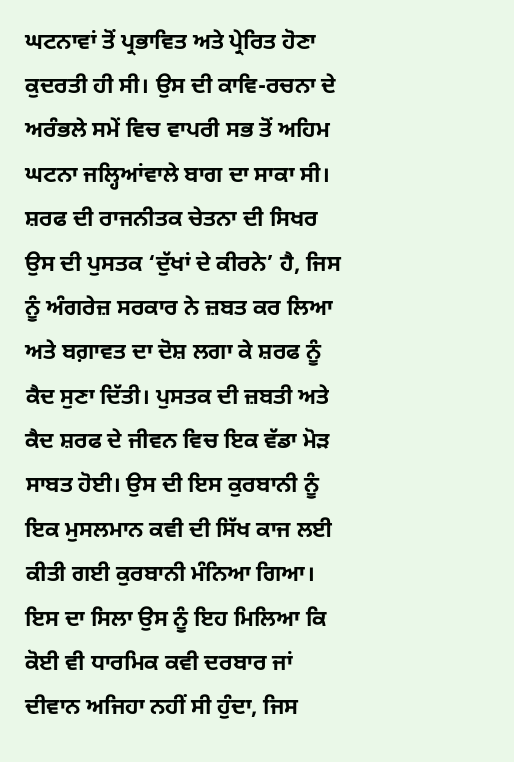ਘਟਨਾਵਾਂ ਤੋਂ ਪ੍ਰਭਾਵਿਤ ਅਤੇ ਪ੍ਰੇਰਿਤ ਹੋਣਾ ਕੁਦਰਤੀ ਹੀ ਸੀ। ਉਸ ਦੀ ਕਾਵਿ-ਰਚਨਾ ਦੇ ਅਰੰਭਲੇ ਸਮੇਂ ਵਿਚ ਵਾਪਰੀ ਸਭ ਤੋਂ ਅਹਿਮ ਘਟਨਾ ਜਲ੍ਹਿਆਂਵਾਲੇ ਬਾਗ ਦਾ ਸਾਕਾ ਸੀ। ਸ਼ਰਫ ਦੀ ਰਾਜਨੀਤਕ ਚੇਤਨਾ ਦੀ ਸਿਖਰ ਉਸ ਦੀ ਪੁਸਤਕ ‘ਦੁੱਖਾਂ ਦੇ ਕੀਰਨੇ’ ਹੈ, ਜਿਸ ਨੂੰ ਅੰਗਰੇਜ਼ ਸਰਕਾਰ ਨੇ ਜ਼ਬਤ ਕਰ ਲਿਆ ਅਤੇ ਬਗ਼ਾਵਤ ਦਾ ਦੋਸ਼ ਲਗਾ ਕੇ ਸ਼ਰਫ ਨੂੰ ਕੈਦ ਸੁਣਾ ਦਿੱਤੀ। ਪੁਸਤਕ ਦੀ ਜ਼ਬਤੀ ਅਤੇ ਕੈਦ ਸ਼ਰਫ ਦੇ ਜੀਵਨ ਵਿਚ ਇਕ ਵੱਡਾ ਮੋੜ ਸਾਬਤ ਹੋਈ। ਉਸ ਦੀ ਇਸ ਕੁਰਬਾਨੀ ਨੂੰ ਇਕ ਮੁਸਲਮਾਨ ਕਵੀ ਦੀ ਸਿੱਖ ਕਾਜ ਲਈ ਕੀਤੀ ਗਈ ਕੁਰਬਾਨੀ ਮੰਨਿਆ ਗਿਆ। ਇਸ ਦਾ ਸਿਲਾ ਉਸ ਨੂੰ ਇਹ ਮਿਲਿਆ ਕਿ ਕੋਈ ਵੀ ਧਾਰਮਿਕ ਕਵੀ ਦਰਬਾਰ ਜਾਂ ਦੀਵਾਨ ਅਜਿਹਾ ਨਹੀਂ ਸੀ ਹੁੰਦਾ, ਜਿਸ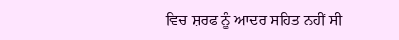ਵਿਚ ਸ਼ਰਫ ਨੂੰ ਆਦਰ ਸਹਿਤ ਨਹੀਂ ਸੀ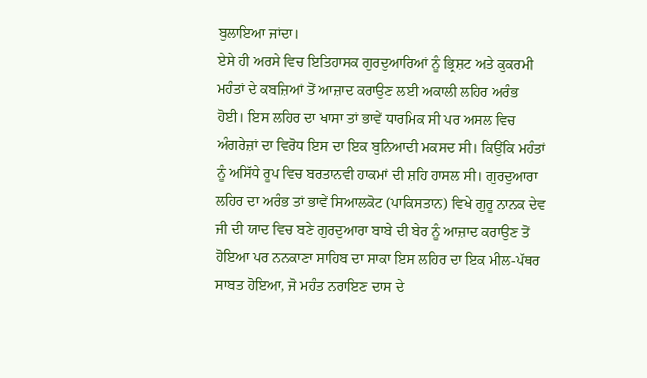ਬੁਲਾਇਆ ਜਾਂਦਾ।
ਏਸੇ ਹੀ ਅਰਸੇ ਵਿਚ ਇਤਿਹਾਸਕ ਗੁਰਦੁਆਰਿਆਂ ਨੂੰ ਭ੍ਰਿਸ਼ਟ ਅਤੇ ਕੁਕਰਮੀ ਮਹੰਤਾਂ ਦੇ ਕਬਜ਼ਿਆਂ ਤੋਂ ਆਜ਼ਾਦ ਕਰਾਉਣ ਲਈ ਅਕਾਲੀ ਲਹਿਰ ਅਰੰਭ ਹੋਈ। ਇਸ ਲਹਿਰ ਦਾ ਖਾਸਾ ਤਾਂ ਭਾਵੇਂ ਧਾਰਮਿਕ ਸੀ ਪਰ ਅਸਲ ਵਿਚ ਅੰਗਰੇਜ਼ਾਂ ਦਾ ਵਿਰੋਧ ਇਸ ਦਾ ਇਕ ਬੁਨਿਆਦੀ ਮਕਸਦ ਸੀ। ਕਿਉਂਕਿ ਮਹੰਤਾਂ ਨੂੰ ਅਸਿੱਧੇ ਰੂਪ ਵਿਚ ਬਰਤਾਨਵੀ ਹਾਕਮਾਂ ਦੀ ਸ਼ਹਿ ਹਾਸਲ ਸੀ। ਗੁਰਦੁਆਰਾ ਲਹਿਰ ਦਾ ਅਰੰਭ ਤਾਂ ਭਾਵੇਂ ਸਿਆਲਕੋਟ (ਪਾਕਿਸਤਾਨ) ਵਿਖੇ ਗੁਰੂ ਨਾਨਕ ਦੇਵ ਜੀ ਦੀ ਯਾਦ ਵਿਚ ਬਣੇ ਗੁਰਦੁਆਰਾ ਬਾਬੇ ਦੀ ਬੇਰ ਨੂੰ ਆਜ਼ਾਦ ਕਰਾਉਣ ਤੋਂ ਹੋਇਆ ਪਰ ਨਨਕਾਣਾ ਸਾਹਿਬ ਦਾ ਸਾਕਾ ਇਸ ਲਹਿਰ ਦਾ ਇਕ ਮੀਲ-ਪੱਥਰ ਸਾਬਤ ਹੋਇਆ, ਜੋ ਮਹੰਤ ਨਰਾਇਣ ਦਾਸ ਦੇ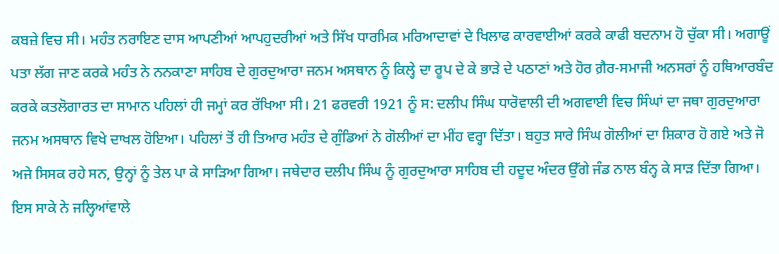ਕਬਜ਼ੇ ਵਿਚ ਸੀ। ਮਹੰਤ ਨਰਾਇਣ ਦਾਸ ਆਪਣੀਆਂ ਆਪਹੁਦਰੀਆਂ ਅਤੇ ਸਿੱਖ ਧਾਰਮਿਕ ਮਰਿਆਦਾਵਾਂ ਦੇ ਖਿਲਾਫ ਕਾਰਵਾਈਆਂ ਕਰਕੇ ਕਾਫੀ ਬਦਨਾਮ ਹੋ ਚੁੱਕਾ ਸੀ। ਅਗਾਊਂ ਪਤਾ ਲੱਗ ਜਾਣ ਕਰਕੇ ਮਹੰਤ ਨੇ ਨਨਕਾਣਾ ਸਾਹਿਬ ਦੇ ਗੁਰਦੁਆਰਾ ਜਨਮ ਅਸਥਾਨ ਨੂੰ ਕਿਲ੍ਹੇ ਦਾ ਰੂਪ ਦੇ ਕੇ ਭਾੜੇ ਦੇ ਪਠਾਣਾਂ ਅਤੇ ਹੋਰ ਗ਼ੈਰ-ਸਮਾਜੀ ਅਨਸਰਾਂ ਨੂੰ ਹਥਿਆਰਬੰਦ ਕਰਕੇ ਕਤਲੋਗਾਰਤ ਦਾ ਸਾਮਾਨ ਪਹਿਲਾਂ ਹੀ ਜਮ੍ਹਾਂ ਕਰ ਰੱਖਿਆ ਸੀ। 21 ਫਰਵਰੀ 1921 ਨੂੰ ਸ: ਦਲੀਪ ਸਿੰਘ ਧਾਰੋਵਾਲੀ ਦੀ ਅਗਵਾਈ ਵਿਚ ਸਿੰਘਾਂ ਦਾ ਜਥਾ ਗੁਰਦੁਆਰਾ ਜਨਮ ਅਸਥਾਨ ਵਿਖੇ ਦਾਖਲ ਹੋਇਆ। ਪਹਿਲਾਂ ਤੋਂ ਹੀ ਤਿਆਰ ਮਹੰਤ ਦੇ ਗੁੰਡਿਆਂ ਨੇ ਗੋਲੀਆਂ ਦਾ ਮੀਂਹ ਵਰ੍ਹਾ ਦਿੱਤਾ। ਬਹੁਤ ਸਾਰੇ ਸਿੰਘ ਗੋਲੀਆਂ ਦਾ ਸ਼ਿਕਾਰ ਹੋ ਗਏ ਅਤੇ ਜੋ ਅਜੇ ਸਿਸਕ ਰਹੇ ਸਨ, ਉਨ੍ਹਾਂ ਨੂੰ ਤੇਲ ਪਾ ਕੇ ਸਾੜਿਆ ਗਿਆ। ਜਥੇਦਾਰ ਦਲੀਪ ਸਿੰਘ ਨੂੰ ਗੁਰਦੁਆਰਾ ਸਾਹਿਬ ਦੀ ਹਦੂਦ ਅੰਦਰ ਉੱਗੇ ਜੰਡ ਨਾਲ ਬੰਨ੍ਹ ਕੇ ਸਾੜ ਦਿੱਤਾ ਗਿਆ। ਇਸ ਸਾਕੇ ਨੇ ਜਲ੍ਹਿਆਂਵਾਲੇ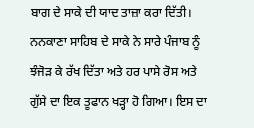ਬਾਗ ਦੇ ਸਾਕੇ ਦੀ ਯਾਦ ਤਾਜ਼ਾ ਕਰਾ ਦਿੱਤੀ। ਨਨਕਾਣਾ ਸਾਹਿਬ ਦੇ ਸਾਕੇ ਨੇ ਸਾਰੇ ਪੰਜਾਬ ਨੂੰ ਝੰਜੋੜ ਕੇ ਰੱਖ ਦਿੱਤਾ ਅਤੇ ਹਰ ਪਾਸੇ ਰੋਸ ਅਤੇ ਗੁੱਸੇ ਦਾ ਇਕ ਤੂਫਾਨ ਖੜ੍ਹਾ ਹੋ ਗਿਆ। ਇਸ ਦਾ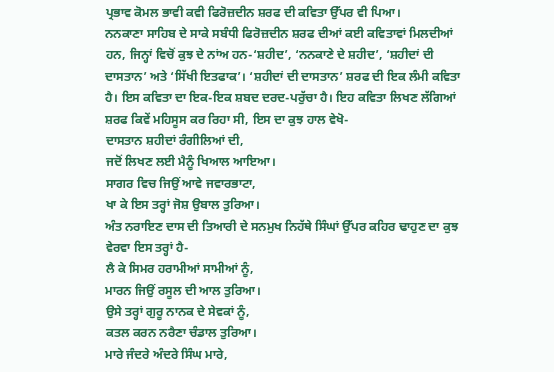ਪ੍ਰਭਾਵ ਕੋਮਲ ਭਾਵੀ ਕਵੀ ਫਿਰੋਜ਼ਦੀਨ ਸ਼ਰਫ ਦੀ ਕਵਿਤਾ ਉੱਪਰ ਵੀ ਪਿਆ।
ਨਨਕਾਣਾ ਸਾਹਿਬ ਦੇ ਸਾਕੇ ਸਬੰਧੀ ਫਿਰੋਜ਼ਦੀਨ ਸ਼ਰਫ ਦੀਆਂ ਕਈ ਕਵਿਤਾਵਾਂ ਮਿਲਦੀਆਂ ਹਨ, ਜਿਨ੍ਹਾਂ ਵਿਚੋਂ ਕੁਝ ਦੇ ਨਾਂਅ ਹਨ-‘ਸ਼ਹੀਦ’, ‘ਨਨਕਾਣੇ ਦੇ ਸ਼ਹੀਦ’, ‘ਸ਼ਹੀਦਾਂ ਦੀ ਦਾਸਤਾਨ’ ਅਤੇ ‘ਸਿੱਖੀ ਇਤਫਾਕ’। ‘ਸ਼ਹੀਦਾਂ ਦੀ ਦਾਸਤਾਨ’ ਸ਼ਰਫ ਦੀ ਇਕ ਲੰਮੀ ਕਵਿਤਾ ਹੈ। ਇਸ ਕਵਿਤਾ ਦਾ ਇਕ-ਇਕ ਸ਼ਬਦ ਦਰਦ-ਪਰੁੱਚਾ ਹੈ। ਇਹ ਕਵਿਤਾ ਲਿਖਣ ਲੱਗਿਆਂ ਸ਼ਰਫ ਕਿਵੇਂ ਮਹਿਸੂਸ ਕਰ ਰਿਹਾ ਸੀ, ਇਸ ਦਾ ਕੁਝ ਹਾਲ ਵੇਖੋ-
ਦਾਸਤਾਨ ਸ਼ਹੀਦਾਂ ਰੰਗੀਲਿਆਂ ਦੀ,
ਜਦੋਂ ਲਿਖਣ ਲਈ ਮੈਨੂੰ ਖਿਆਲ ਆਇਆ।
ਸਾਗਰ ਵਿਚ ਜਿਉਂ ਆਵੇ ਜਵਾਰਭਾਟਾ,
ਖਾ ਕੇ ਇਸ ਤਰ੍ਹਾਂ ਜੋਸ਼ ਉਬਾਲ ਤੁਰਿਆ।
ਅੰਤ ਨਰਾਇਣ ਦਾਸ ਦੀ ਤਿਆਰੀ ਦੇ ਸਨਮੁਖ ਨਿਹੱਥੇ ਸਿੰਘਾਂ ਉੱਪਰ ਕਹਿਰ ਢਾਹੁਣ ਦਾ ਕੁਝ ਵੇਰਵਾ ਇਸ ਤਰ੍ਹਾਂ ਹੈ-
ਲੈ ਕੇ ਸਿਮਰ ਹਰਾਮੀਆਂ ਸਾਮੀਆਂ ਨੂੰ,
ਮਾਰਨ ਜਿਉਂ ਰਸੂਲ ਦੀ ਆਲ ਤੁਰਿਆ।
ਉਸੇ ਤਰ੍ਹਾਂ ਗੁਰੂ ਨਾਨਕ ਦੇ ਸੇਵਕਾਂ ਨੂੰ,
ਕਤਲ ਕਰਨ ਨਰੈਣਾ ਚੰਡਾਲ ਤੁਰਿਆ।
ਮਾਰੇ ਜੰਦਰੇ ਅੰਦਰੇ ਸਿੰਘ ਮਾਰੇ,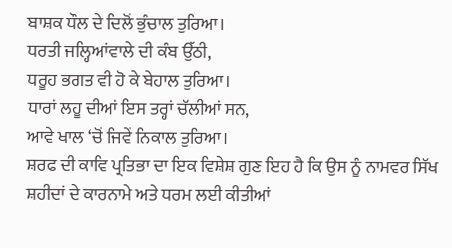ਬਾਸ਼ਕ ਧੌਲ ਦੇ ਦਿਲੋਂ ਭੁੰਚਾਲ ਤੁਰਿਆ।
ਧਰਤੀ ਜਲ੍ਹਿਆਂਵਾਲੇ ਦੀ ਕੰਬ ਉੱਠੀ,
ਧਰੂਹ ਭਗਤ ਵੀ ਹੋ ਕੇ ਬੇਹਾਲ ਤੁਰਿਆ।
ਧਾਰਾਂ ਲਹੂ ਦੀਆਂ ਇਸ ਤਰ੍ਹਾਂ ਚੱਲੀਆਂ ਸਨ,
ਆਵੇ ਖਾਲ ‘ਚੋਂ ਜਿਵੇਂ ਨਿਕਾਲ ਤੁਰਿਆ।
ਸ਼ਰਫ ਦੀ ਕਾਵਿ ਪ੍ਰਤਿਭਾ ਦਾ ਇਕ ਵਿਸ਼ੇਸ਼ ਗੁਣ ਇਹ ਹੈ ਕਿ ਉਸ ਨੂੰ ਨਾਮਵਰ ਸਿੱਖ ਸ਼ਹੀਦਾਂ ਦੇ ਕਾਰਨਾਮੇ ਅਤੇ ਧਰਮ ਲਈ ਕੀਤੀਆਂ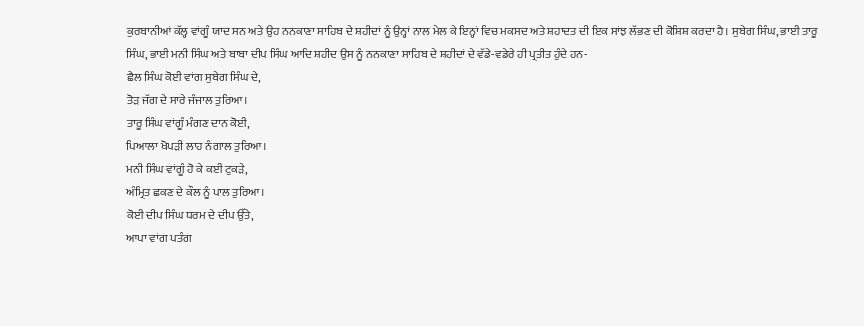ਕੁਰਬਾਨੀਆਂ ਕੱਲ੍ਹ ਵਾਂਗੂੰ ਯਾਦ ਸਨ ਅਤੇ ਉਹ ਨਨਕਾਣਾ ਸਾਹਿਬ ਦੇ ਸ਼ਹੀਦਾਂ ਨੂੰ ਉਨ੍ਹਾਂ ਨਾਲ ਮੇਲ ਕੇ ਇਨ੍ਹਾਂ ਵਿਚ ਮਕਸਦ ਅਤੇ ਸ਼ਹਾਦਤ ਦੀ ਇਕ ਸਾਂਝ ਲੱਭਣ ਦੀ ਕੋਸ਼ਿਸ਼ ਕਰਦਾ ਹੈ। ਸੁਬੇਗ ਸਿੰਘ, ਭਾਈ ਤਾਰੂ ਸਿੰਘ, ਭਾਈ ਮਨੀ ਸਿੰਘ ਅਤੇ ਬਾਬਾ ਦੀਪ ਸਿੰਘ ਆਦਿ ਸ਼ਹੀਦ ਉਸ ਨੂੰ ਨਨਕਾਣਾ ਸਾਹਿਬ ਦੇ ਸ਼ਹੀਦਾਂ ਦੇ ਵੱਡੇ-ਵਡੇਰੇ ਹੀ ਪ੍ਰਤੀਤ ਹੁੰਦੇ ਹਨ-
ਛੈਲ ਸਿੰਘ ਕੋਈ ਵਾਂਗ ਸੁਬੇਗ ਸਿੰਘ ਦੇ,
ਤੋੜ ਜੱਗ ਦੇ ਸਾਰੇ ਜੰਜਾਲ ਤੁਰਿਆ।
ਤਾਰੂ ਸਿੰਘ ਵਾਂਗੂੰ ਮੰਗਣ ਦਾਨ ਕੋਈ,
ਪਿਆਲਾ ਖੋਪੜੀ ਲਾਹ ਨੰਗਾਲ ਤੁਰਿਆ।
ਮਨੀ ਸਿੰਘ ਵਾਂਗੂੰ ਹੋ ਕੇ ਕਈ ਟੁਕੜੇ,
ਅੰਮ੍ਰਿਤ ਛਕਣ ਦੇ ਕੌਲ ਨੂੰ ਪਾਲ ਤੁਰਿਆ।
ਕੋਈ ਦੀਪ ਸਿੰਘ ਧਰਮ ਦੇ ਦੀਪ ਉੱਤੇ,
ਆਪਾ ਵਾਂਗ ਪਤੰਗ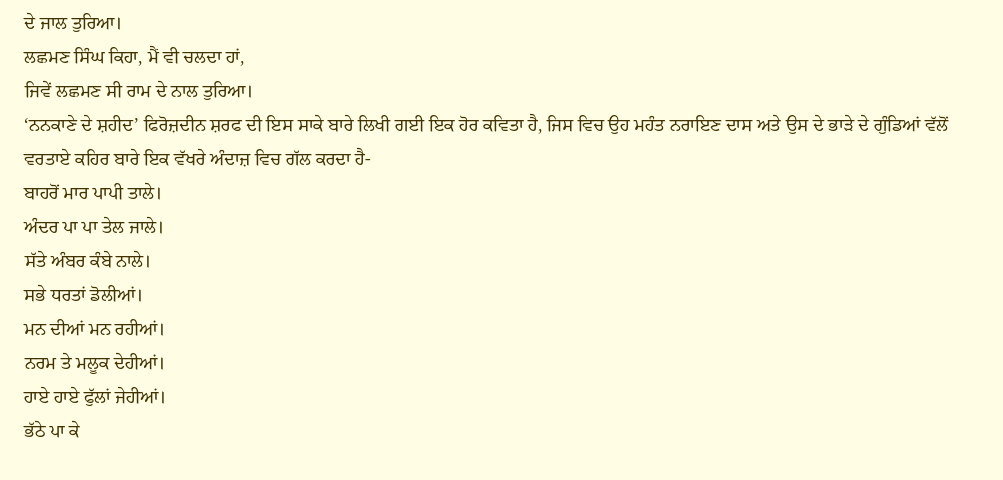ਦੇ ਜਾਲ ਤੁਰਿਆ।
ਲਛਮਣ ਸਿੰਘ ਕਿਹਾ, ਮੈਂ ਵੀ ਚਲਦਾ ਹਾਂ,
ਜਿਵੇਂ ਲਛਮਣ ਸੀ ਰਾਮ ਦੇ ਨਾਲ ਤੁਰਿਆ।
‘ਨਨਕਾਣੇ ਦੇ ਸ਼ਹੀਦ’ ਫਿਰੋਜ਼ਦੀਨ ਸ਼ਰਫ ਦੀ ਇਸ ਸਾਕੇ ਬਾਰੇ ਲਿਖੀ ਗਈ ਇਕ ਹੋਰ ਕਵਿਤਾ ਹੈ, ਜਿਸ ਵਿਚ ਉਹ ਮਹੰਤ ਨਰਾਇਣ ਦਾਸ ਅਤੇ ਉਸ ਦੇ ਭਾੜੇ ਦੇ ਗੁੰਡਿਆਂ ਵੱਲੋਂ ਵਰਤਾਏ ਕਹਿਰ ਬਾਰੇ ਇਕ ਵੱਖਰੇ ਅੰਦਾਜ਼ ਵਿਚ ਗੱਲ ਕਰਦਾ ਹੈ-
ਬਾਹਰੋਂ ਮਾਰ ਪਾਪੀ ਤਾਲੇ।
ਅੰਦਰ ਪਾ ਪਾ ਤੇਲ ਜਾਲੇ।
ਸੱਤੇ ਅੰਬਰ ਕੰਬੇ ਨਾਲੇ।
ਸਭੇ ਧਰਤਾਂ ਡੋਲੀਆਂ।
ਮਨ ਦੀਆਂ ਮਨ ਰਹੀਆਂ।
ਨਰਮ ਤੇ ਮਲੂਕ ਦੇਹੀਆਂ।
ਹਾਏ ਹਾਏ ਫੁੱਲਾਂ ਜੇਹੀਆਂ।
ਭੱਠੇ ਪਾ ਕੇ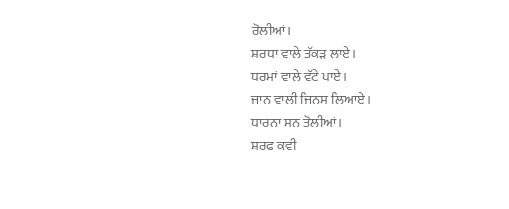ਰੋਲੀਆਂ।
ਸ਼ਰਧਾ ਵਾਲੇ ਤੱਕੜ ਲਾਏ।
ਧਰਮਾਂ ਵਾਲੇ ਵੱਟੇ ਪਾਏ।
ਜਾਨ ਵਾਲੀ ਜਿਨਸ ਲਿਆਏ।
ਧਾਰਨਾ ਸਨ ਤੋਲੀਆਂ।
ਸ਼ਰਫ ਕਵੀ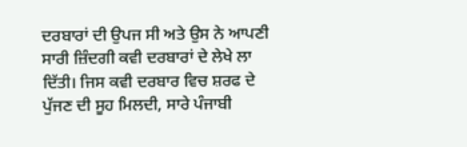ਦਰਬਾਰਾਂ ਦੀ ਉਪਜ ਸੀ ਅਤੇ ਉਸ ਨੇ ਆਪਣੀ ਸਾਰੀ ਜ਼ਿੰਦਗੀ ਕਵੀ ਦਰਬਾਰਾਂ ਦੇ ਲੇਖੇ ਲਾ ਦਿੱਤੀ। ਜਿਸ ਕਵੀ ਦਰਬਾਰ ਵਿਚ ਸ਼ਰਫ ਦੇ ਪੁੱਜਣ ਦੀ ਸੂਹ ਮਿਲਦੀ, ਸਾਰੇ ਪੰਜਾਬੀ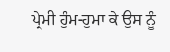ਪ੍ਰੇਮੀ ਹੁੰਮ-ਹੁਮਾ ਕੇ ਉਸ ਨੂੰ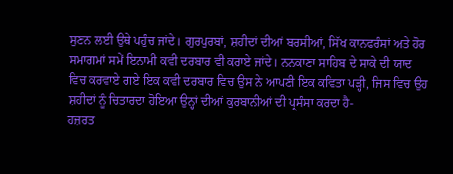ਸੁਣਨ ਲਈ ਉਥੇ ਪਹੁੰਚ ਜਾਂਦੇ। ਗੁਰਪੁਰਬਾਂ, ਸ਼ਹੀਦਾਂ ਦੀਆਂ ਬਰਸੀਆਂ, ਸਿੱਖ ਕਾਨਫਰੰਸਾਂ ਅਤੇ ਹੋਰ ਸਮਾਗਮਾਂ ਸਮੇਂ ਇਨਾਮੀ ਕਵੀ ਦਰਬਾਰ ਵੀ ਕਰਾਏ ਜਾਂਦੇ। ਨਨਕਾਣਾ ਸਾਹਿਬ ਦੇ ਸਾਕੇ ਦੀ ਯਾਦ ਵਿਚ ਕਰਵਾਏ ਗਏ ਇਕ ਕਵੀ ਦਰਬਾਰ ਵਿਚ ਉਸ ਨੇ ਆਪਣੀ ਇਕ ਕਵਿਤਾ ਪੜ੍ਹੀ, ਜਿਸ ਵਿਚ ਉਹ ਸ਼ਹੀਦਾਂ ਨੂੰ ਚਿਤਾਰਦਾ ਹੋਇਆ ਉਨ੍ਹਾਂ ਦੀਆਂ ਕੁਰਬਾਨੀਆਂ ਦੀ ਪ੍ਰਸੰਸਾ ਕਰਦਾ ਹੈ-
ਹਜ਼ਰਤ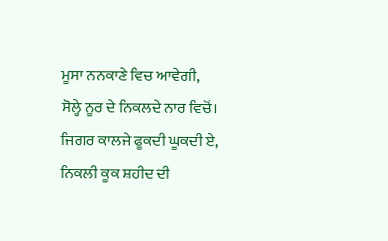ਮੂਸਾ ਨਨਕਾਣੇ ਵਿਚ ਆਵੇਗੀ,
ਸੋਲ੍ਹੇ ਨੂਰ ਦੇ ਨਿਕਲਦੇ ਨਾਰ ਵਿਚੋਂ।
ਜਿਗਰ ਕਾਲਜੇ ਫੂਕਦੀ ਘੂਕਦੀ ਏ,
ਨਿਕਲੀ ਕੂਕ ਸ਼ਹੀਦ ਦੀ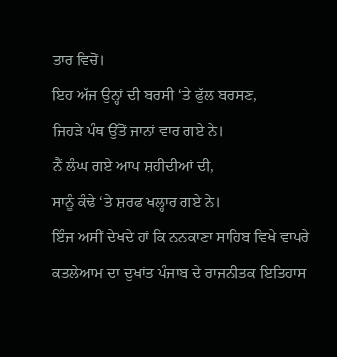ਤਾਰ ਵਿਚੋਂ।
ਇਹ ਅੱਜ ਉਨ੍ਹਾਂ ਦੀ ਬਰਸੀ ‘ਤੇ ਫੁੱਲ ਬਰਸਣ,
ਜਿਹੜੇ ਪੰਥ ਉੱਤੋਂ ਜਾਨਾਂ ਵਾਰ ਗਏ ਨੇ।
ਨੈਂ ਲੰਘ ਗਏ ਆਪ ਸ਼ਹੀਦੀਆਂ ਦੀ,
ਸਾਨੂੰ ਕੰਢੇ ‘ਤੇ ਸ਼ਰਫ ਖਲ੍ਹਾਰ ਗਏ ਨੇ।
ਇੰਜ ਅਸੀਂ ਦੇਖਦੇ ਹਾਂ ਕਿ ਨਨਕਾਣਾ ਸਾਹਿਬ ਵਿਖੇ ਵਾਪਰੇ ਕਤਲੇਆਮ ਦਾ ਦੁਖਾਂਤ ਪੰਜਾਬ ਦੇ ਰਾਜਨੀਤਕ ਇਤਿਹਾਸ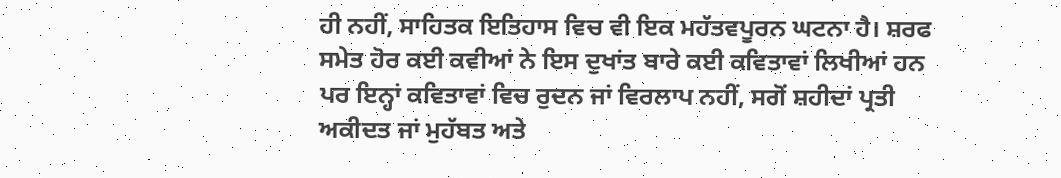ਹੀ ਨਹੀਂ, ਸਾਹਿਤਕ ਇਤਿਹਾਸ ਵਿਚ ਵੀ ਇਕ ਮਹੱਤਵਪੂਰਨ ਘਟਨਾ ਹੈ। ਸ਼ਰਫ ਸਮੇਤ ਹੋਰ ਕਈ ਕਵੀਆਂ ਨੇ ਇਸ ਦੁਖਾਂਤ ਬਾਰੇ ਕਈ ਕਵਿਤਾਵਾਂ ਲਿਖੀਆਂ ਹਨ ਪਰ ਇਨ੍ਹਾਂ ਕਵਿਤਾਵਾਂ ਵਿਚ ਰੁਦਨ ਜਾਂ ਵਿਰਲਾਪ ਨਹੀਂ, ਸਗੋਂ ਸ਼ਹੀਦਾਂ ਪ੍ਰਤੀ ਅਕੀਦਤ ਜਾਂ ਮੁਹੱਬਤ ਅਤੇ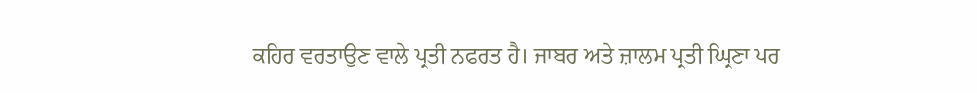ਕਹਿਰ ਵਰਤਾਉਣ ਵਾਲੇ ਪ੍ਰਤੀ ਨਫਰਤ ਹੈ। ਜਾਬਰ ਅਤੇ ਜ਼ਾਲਮ ਪ੍ਰਤੀ ਘ੍ਰਿਣਾ ਪਰ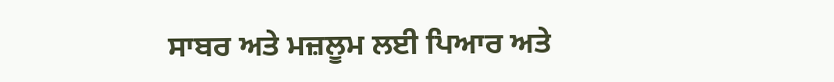ਸਾਬਰ ਅਤੇ ਮਜ਼ਲੂਮ ਲਈ ਪਿਆਰ ਅਤੇ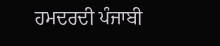ਹਮਦਰਦੀ ਪੰਜਾਬੀ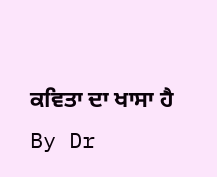ਕਵਿਤਾ ਦਾ ਖਾਸਾ ਹੈ
By Dr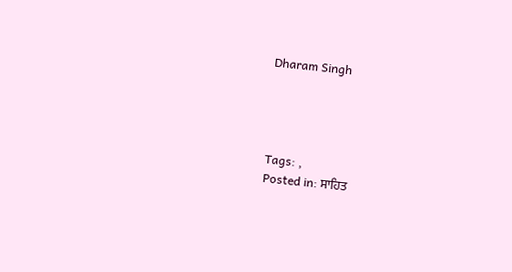Dharam Singh




Tags: ,
Posted in: ਸਾਹਿਤ